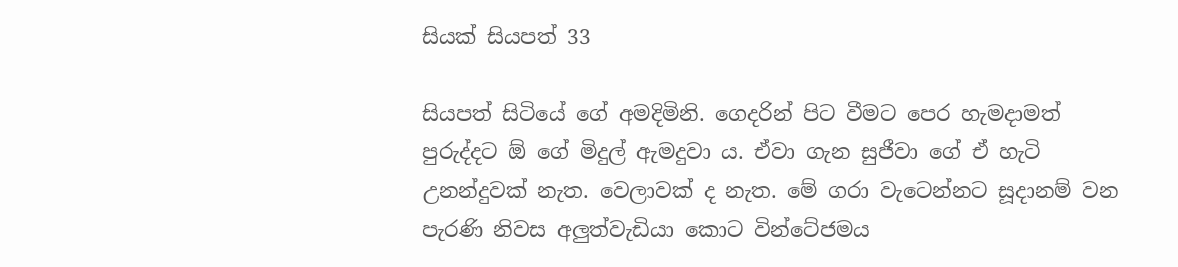සියක් සියපත් 33

සියපත් සිටියේ ගේ අමදිමිනි. ගෙදරින් පිට වීමට පෙර හැමදාමත් පුරුද්දට ඕ ගේ මිදුල් ඇමදුවා ය. ඒවා ගැන සුජීවා ගේ ඒ හැටි උනන්දුවක් නැත. වෙලාවක් ද නැත. මේ ගරා වැටෙන්නට සූදානම් වන පැරණි නිවස අලුත්වැඩියා කොට වින්ටේජමය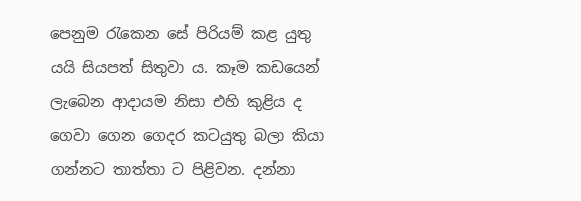පෙනුම රැකෙන සේ පිරියම් කළ යුතු යයි සියපත් සිතුවා ය. කෑම කඩයෙන් ලැබෙන ආදායම නිසා එහි කුළිය ද ගෙවා ගෙන ගෙදර කටයුතු බලා කියා ගන්නට තාත්තා ට පිළිවන. දන්නා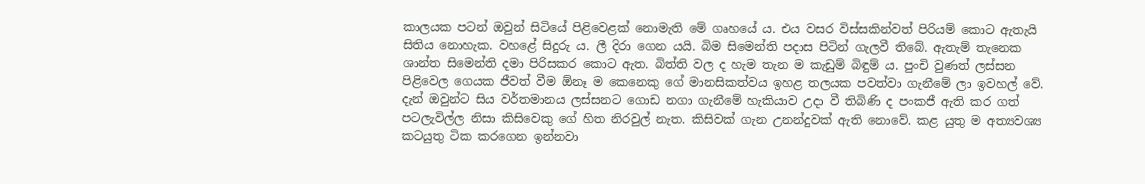කාලයක පටන් ඔවුන් සිටියේ පිළිවෙළක් නොමැති මේ ගෘහයේ ය. එය වසර විස්සකින්වත් පිරියම් කොට ඇතැයි සිතිය නොහැක. වහළේ සිදුරු ය. ලී දිරා ගෙන යයි. බිම සිමෙන්ති පදාස පිටින් ගැලවී තිබේ. ඇතැම් තැනෙක ශාන්ත සිමෙන්ති දමා පිරිසකර කොට ඇත. බිත්ති වල ද හැම තැන ම කැඩුම් බිඳුම් ය. පුංචි වුණත් ලස්සන පිළිවෙල ගෙයක ජීවත් වීම ඕනෑ ම කෙනෙකු ගේ මානසිකත්වය ඉහළ තලයක පවත්වා ගැනීමේ ලා ඉවහල් වේ. දැන් ඔවුන්ට සිය වර්තමානය ලස්සනට ගොඩ නගා ගැනීමේ හැකියාව උදා වී තිබිණි ද පංකජී ඇති කර ගත් පටලැවිල්ල නිසා කිසිවෙකු ගේ හිත නිරවුල් නැත. කිසිවක් ගැන උනන්දුවක් ඇති නොවේ. කළ යුතු ම අත්‍යවශ්‍ය කටයුතු ටික කරගෙන ඉන්නවා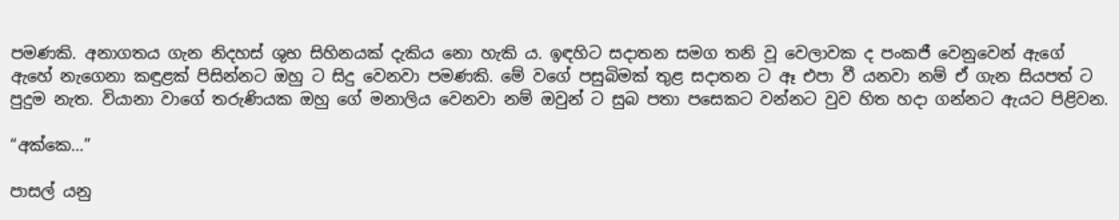පමණකි. අනාගතය ගැන නිදහස් ශුභ සිහිනයක් දැකිය නො හැකි ය. ඉඳහිට සදාතන සමග තනි වූ වෙලාවක ද පංකජී වෙනුවෙන් ඇගේ ඇහේ නැගෙනා කඳුළක් පිසින්නට ඔහු ට සිදු වෙනවා පමණකි. මේ වගේ පසුබිමක් තුළ සදාතන ට ඈ එපා වී යනවා නම් ඒ ගැන සියපත් ට පුදුම නැත. වියානා වාගේ තරුණියක ඔහු ගේ මනාලිය වෙනවා නම් ඔවුන් ට සුබ පතා පසෙකට වන්නට වුව හිත හදා ගන්නට ඇයට පිළිවන.

“අක්කෙ…”

පාසල් යනු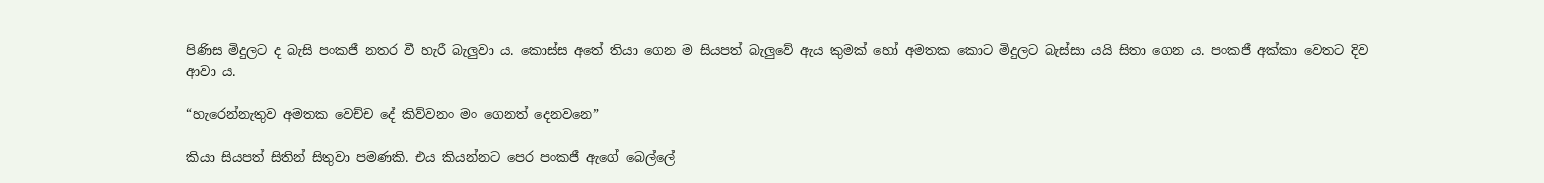පිණිස මිදුලට ද බැසි පංකජී නතර වී හැරී බැලුවා ය. කොස්ස අතේ තියා ගෙන ම සියපත් බැලුවේ ඇය කුමක් හෝ අමතක කොට මිදුලට බැස්සා යයි සිතා ගෙන ය. පංකජී අක්කා වෙතට දිව ආවා ය.

“හැරෙන්නැතුව අමතක වෙච්ච දේ කිව්වනං මං ගෙනත් දෙනවනෙ”

කියා සියපත් සිතින් සිතුවා පමණකි. එය කියන්නට පෙර පංකජී ඇගේ බෙල්ලේ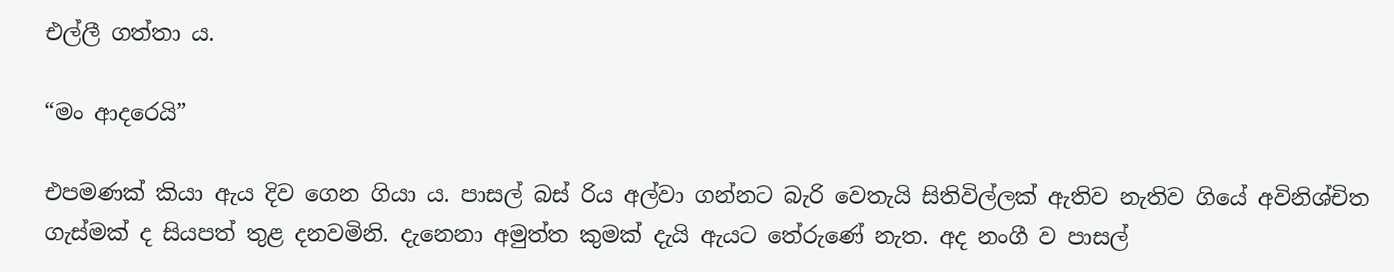එල්ලී ගත්තා ය.

“මං ආදරෙයි”

එපමණක් කියා ඇය දිව ගෙන ගියා ය. පාසල් බස් රිය අල්වා ගන්නට බැරි වෙතැයි සිතිවිල්ලක් ඇතිව නැතිව ගියේ අවිනිශ්චිත ගැස්මක් ද සියපත් තුළ දනවමිනි. දැනෙනා අමුත්ත කුමක් දැයි ඇයට තේරුණේ නැත. අද නංගී ව පාසල්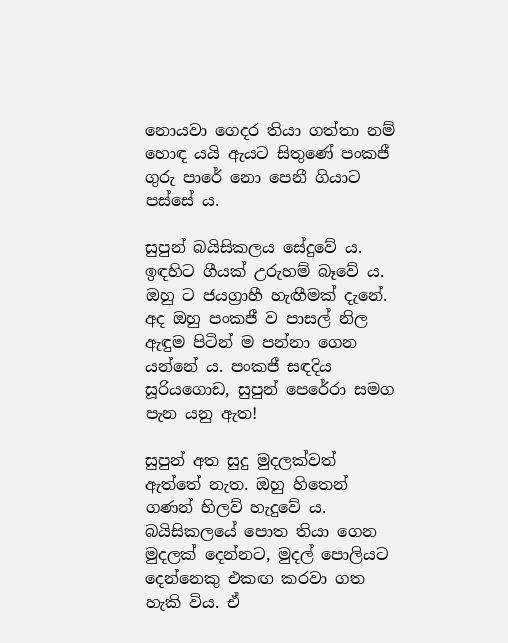නොයවා ගෙදර තියා ගත්තා නම් හොඳ යයි ඇයට සිතුණේ පංකජී ගුරු පාරේ නො පෙනී ගියාට පස්සේ ය.

සුපුන් බයිසිකලය සේදුවේ ය. ඉඳහිට ගීයක් උරුහම් බෑවේ ය. ඔහු ට ජයග්‍රාහී හැඟීමක් දැනේ. අද ඔහු පංකජී ව පාසල් නිල ඇඳුම පිටින් ම පන්නා ගෙන යන්නේ ය. පංකජී සඳදිය සූරියගොඩ, සුපුන් පෙරේරා සමග පැන යනු ඇත!

සුපුන් අත සුදු මුදලක්වත් ඇත්තේ නැත. ඔහු හිතෙන් ගණන් හිලව් හැදුවේ ය. බයිසිකලයේ පොත තියා ගෙන මුදලක් දෙන්නට, මුදල් පොලියට දෙන්නෙකු එකඟ කරවා ගත හැකි විය. ඒ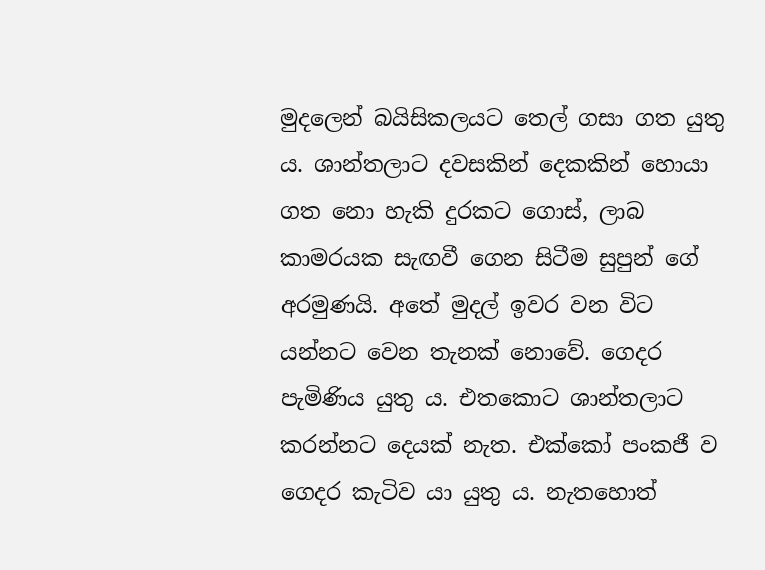මුදලෙන් බයිසිකලයට තෙල් ගසා ගත යුතු ය. ශාන්තලාට දවසකින් දෙකකින් හොයා ගත නො හැකි දුරකට ගොස්, ලාබ කාමරයක සැඟවී ගෙන සිටීම සුපුන් ගේ අරමුණයි. අතේ මුදල් ඉවර වන විට යන්නට වෙන තැනක් නොවේ. ගෙදර පැමිණිය යුතු ය. එතකොට ශාන්තලාට කරන්නට දෙයක් නැත. එක්කෝ පංකජී ව ගෙදර කැටිව යා යුතු ය. නැතහොත්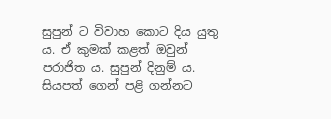සුපුන් ට විවාහ කොට දිය යුතු ය. ඒ කුමක් කළත් ඔවුන් පරාජිත ය. සුපුන් දිනුම් ය. සියපත් ගෙන් පළි ගන්නට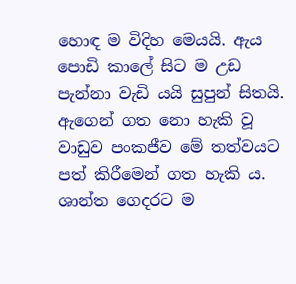හොඳ ම විදිහ මෙයයි. ඇය පොඩි කාලේ සිට ම උඩ පැන්නා වැඩි යයි සුපුන් සිතයි. ඇගෙන් ගත නො හැකි වූ වාඩුව පංකජීව මේ තත්වයට පත් කිරීමෙන් ගත හැකි ය. ශාන්ත ගෙදරට ම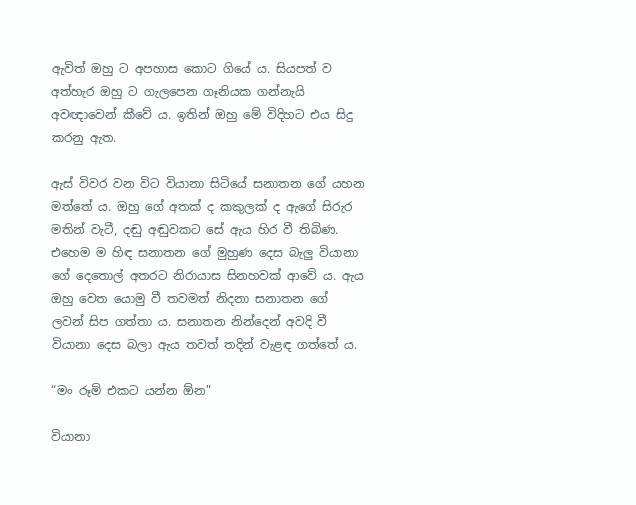ඇවිත් ඔහු ට අපහාස කොට ගියේ ය. සියපත් ව අත්හැර ඔහු ට ගැලපෙන ගෑනියක ගන්නැයි අවඥාවෙන් කීවේ ය. ඉතින් ඔහු මේ විදිහට එය සිදු කරනු ඇත.

ඇස් විවර වන විට වියානා සිටියේ සනාතන ගේ යහන මත්තේ ය. ඔහු ගේ අතක් ද කකුලක් ද ඇගේ සිරුර මතින් වැටී, දඬු අඬුවකට සේ ඇය හිර වී තිබිණ. එහෙම ම හිඳ සනාතන ගේ මුහුණ දෙස බැලු වියානා ගේ දෙතොල් අතරට නිරායාස සිනහවක් ආවේ ය. ඇය ඔහු වෙත යොමු වී තවමත් නිදනා සනාතන ගේ ලවන් සිප ගත්තා ය. සනාතන නින්දෙන් අවදි වී වියානා දෙස බලා ඇය තවත් තදින් වැළඳ ගත්තේ ය.

“මං රූම් එකට යන්න ඕන”

වියානා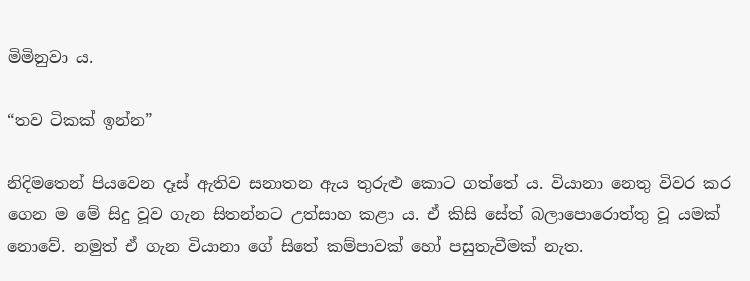මිමිනුවා ය.

“තව ටිකක් ඉන්න”

නිදිමතෙන් පියවෙන දෑස් ඇතිව සනාතන ඇය තුරුළු කොට ගත්තේ ය. වියානා නෙතු විවර කර ගෙන ම මේ සිදු වූව ගැන සිතන්නට උත්සාහ කළා ය. ඒ කිසි සේත් බලාපොරොත්තු වූ යමක් නොවේ. නමුත් ඒ ගැන වියානා ගේ සිතේ කම්පාවක් හෝ පසුතැවීමක් නැත.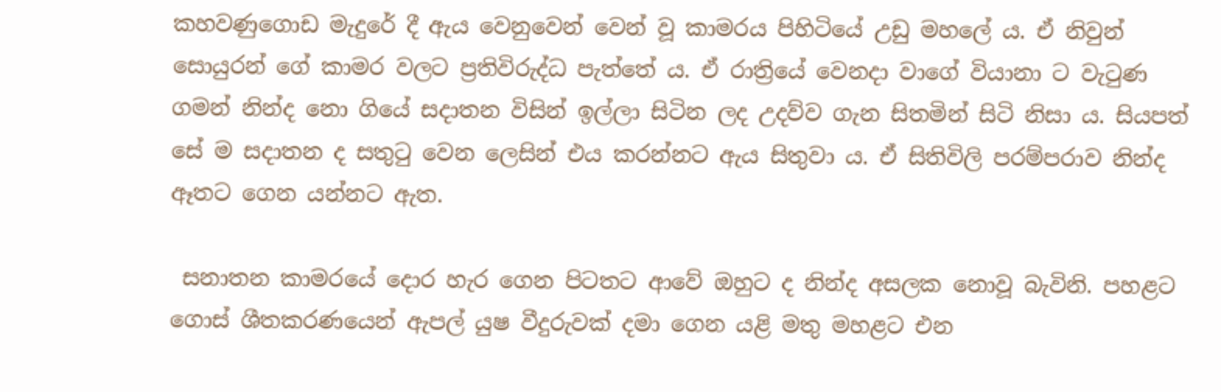කහවණුගොඩ මැදුරේ දී ඇය වෙනුවෙන් වෙන් වූ කාමරය පිහිටියේ උඩු මහලේ ය. ඒ නිවුන් සොයුරන් ගේ කාමර වලට ප්‍රතිවිරුද්ධ පැත්තේ ය. ඒ රාත්‍රියේ වෙනදා වාගේ වියානා ට වැටුණ ගමන් නින්ද නො ගියේ සදාතන විසින් ඉල්ලා සිටින ලද උදව්ව ගැන සිතමින් සිටි නිසා ය. සියපත් සේ ම සදාතන ද සතුටු වෙන ලෙසින් එය කරන්නට ඇය සිතුවා ය. ඒ සිතිවිලි පරම්පරාව නින්ද ඈතට ගෙන යන්නට ඇත.

 සනාතන කාමරයේ දොර හැර ගෙන පිටතට ආවේ ඔහුට ද නින්ද අසලක නොවූ බැවිනි. පහළට ගොස් ශීතකරණයෙන් ඇපල් යුෂ වීදුරුවක් දමා ගෙන යළි මතු මහළට එන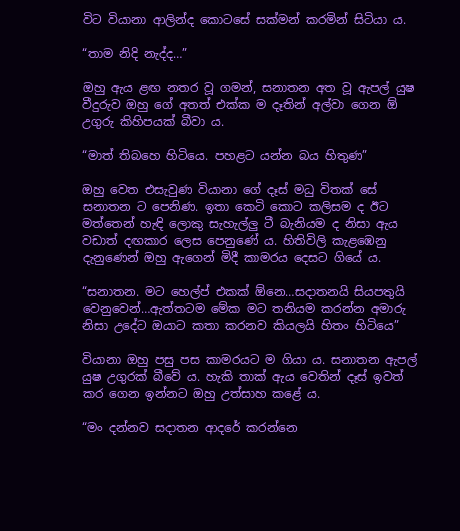විට වියානා ආලින්ද කොටසේ සක්මන් කරමින් සිටියා ය.

“තාම නිදි නැද්ද…”

ඔහු ඇය ළඟ නතර වූ ගමන්, සනාතන අත වූ ඇපල් යුෂ වීදුරුව ඔහු ගේ අතත් එක්ක ම දෑතින් අල්වා ගෙන ඕ උගුරු කිහිපයක් බීවා ය.

“මාත් තිබහෙ හිටියෙ. පහළට යන්න බය හිතුණ”

ඔහු වෙත එසැවුණ වියානා ගේ දෑස් මධු විතක් සේ සනාතන ට පෙනිණ. ඉතා කෙටි කොට කලිසම ද ඊට මත්තෙන් හැඳි ලොකු සැහැල්ලු ටී බැනියම ද නිසා ඇය වඩාත් දඟකාර ලෙස පෙනුණේ ය. හිතිවිලි කැළඹෙනු දැනුණෙන් ඔහු ඇගෙන් මිදී කාමරය දෙසට ගියේ ය.

“සනාතන. මට හෙල්ප් එකක් ඕනෙ…සදාතනයි සියපතුයි වෙනුවෙන්…ඇත්තටම මේක මට තනියම කරන්න අමාරු නිසා උදේට ඔයාට කතා කරනව කියලයි හිතං හිටියෙ”

වියානා ඔහු පසු පස කාමරයට ම ගියා ය. සනාතන ඇපල් යුෂ උගුරක් බීවේ ය. හැකි තාක් ඇය වෙතින් දෑස් ඉවත් කර ගෙන ඉන්නට ඔහු උත්සාහ කළේ ය.

“මං දන්නව සදාතන ආදරේ කරන්නෙ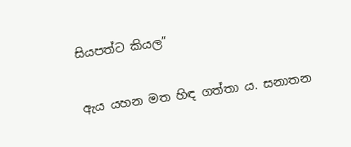සියපත්ට කියල”

ඇය යහන මත හිඳ ගත්තා ය. සනාතන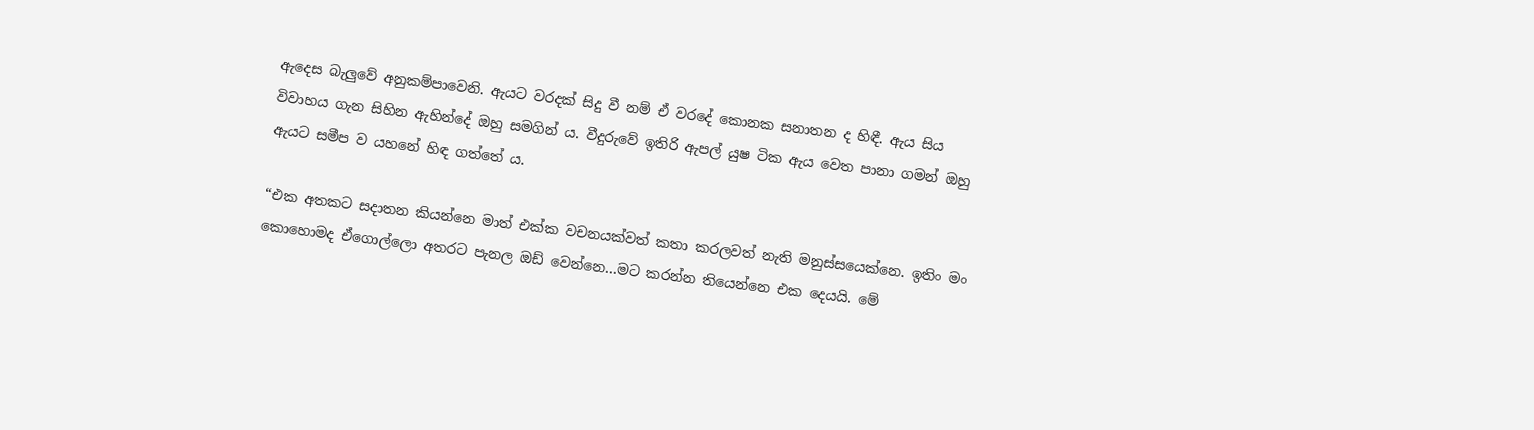ඇදෙස බැලුවේ අනුකම්පාවෙනි. ඇයට වරදක් සිදු වී නම් ඒ වරදේ කොනක සනාතන ද හිඳී. ඇය සිය විවාහය ගැන සිහින ඇහින්දේ ඔහු සමගින් ය. වීදුරුවේ ඉතිරි ඇපල් යුෂ ටික ඇය වෙත පානා ගමන් ඔහු ඇයට සමීප ව යහනේ හිඳ ගත්තේ ය.

“එක අතකට සදාතන කියන්නෙ මාත් එක්ක වචනයක්වත් කතා කරලවත් නැති මනුස්සයෙක්නෙ. ඉතිං මං කොහොමද ඒගොල්ලො අතරට පැනල ඔඩ් වෙන්නෙ…මට කරන්න තියෙන්නෙ එක දෙයයි. මේ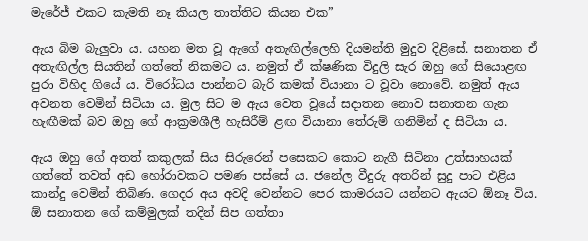මැරේජ් එකට කැමති නෑ කියල තාත්තිට කියන එක”

ඇය බිම බැලුවා ය. යහන මත වූ ඇගේ අතැඟිල්ලෙහි දියමන්ති මුදුව දිළිසේ. සනාතන ඒ අතැඟිල්ල සියතින් ගත්තේ නිකමට ය. නමුත් ඒ ක්ෂණික විදුලි සැර ඔහු ගේ සියොළඟ පුරා විහිද ගියේ ය. විරෝධය පාන්නට බැරි කමක් වියානා ට වූවා නොවේ. නමුත් ඇය අවනත වෙමින් සිටියා ය. මුල සිට ම ඇය වෙත වූයේ සදාතන නොව සනාතන ගැන හැඟීමක් බව ඔහු ගේ ආක්‍රමශීලී හැසිරීම් ළඟ වියානා තේරුම් ගනිමින් ද සිටියා ය.

ඇය ඔහු ගේ අතත් කකුලක් සිය සිරුරෙන් පසෙකට කොට නැගී සිටිනා උත්සාහයක් ගත්තේ තවත් අඩ හෝරාවකට පමණ පස්සේ ය. ජනේල වීදුරු අතරින් සුදු පාට එළිය කාන්දු වෙමින් තිබිණ. ගෙදර අය අවදි වෙන්නට පෙර කාමරයට යන්නට ඇයට ඕනෑ විය. ඕ සනාතන ගේ කම්මුලක් තදින් සිප ගත්තා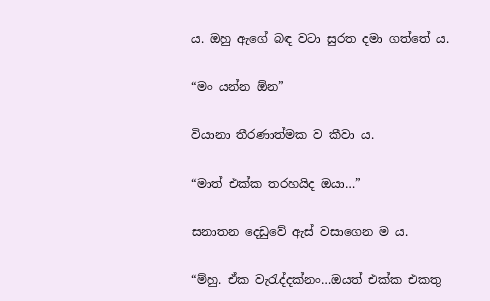ය. ඔහු ඇගේ බඳ වටා සුරත දමා ගත්තේ ය.

“මං යන්න ඕන”

වියානා තීරණාත්මක ව කීවා ය.

“මාත් එක්ක තරහයිද ඔයා…”

සනාතන දෙඩුවේ ඇස් වසාගෙන ම ය.

“ම්හු. ඒක වැරැද්දක්නං…ඔයත් එක්ක එකතු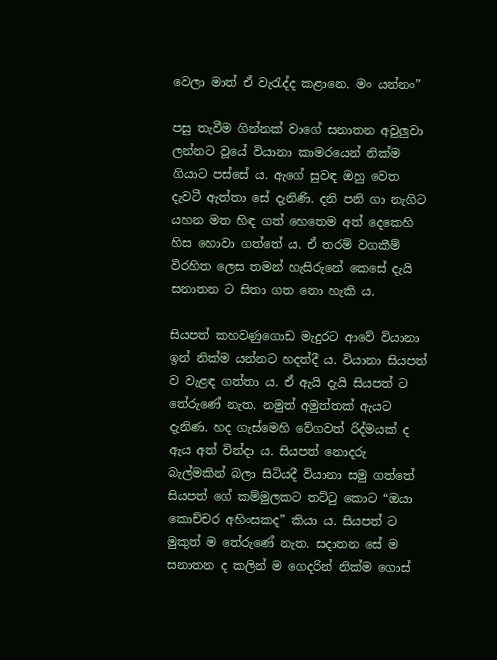වෙලා මාත් ඒ වැරැද්ද කළානෙ. මං යන්නං”

පසු තැවීම ගින්නක් වාගේ සනාතන අවුලුවා ලන්නට වූයේ වියානා කාමරයෙන් නික්ම ගියාට පස්සේ ය. ඇගේ සුවඳ ඔහු වෙත දැවටී ඇත්තා සේ දැනිණි. දනි පනි ගා නැගිට යහන මත හිඳ ගත් හෙතෙම අත් දෙකෙහි හිස හොවා ගත්තේ ය. ඒ තරම් වගකීම් විරහිත ලෙස තමන් හැසිරුනේ කෙසේ දැයි සනාතන ට සිතා ගත නො හැකි ය.

සියපත් කහවණුගොඩ මැදුරට ආවේ වියානා ඉන් නික්ම යන්නට හදත්දී ය. වියානා සියපත් ව වැළඳ ගත්තා ය. ඒ ඇයි දැයි සියපත් ට තේරුණේ නැත. නමුත් අමුත්තක් ඇයට දැනිණ. හද ගැස්මෙහි වේගවත් රිද්මයක් ද ඇය අත් වින්දා ය. සියපත් නොදරු බැල්මකින් බලා සිටියදී වියානා සමු ගත්තේ සියපත් ගේ කම්මුලකට තට්ටු කොට “ඔයා කොච්චර අහිංසකද” කියා ය. සියපත් ට මුකුත් ම තේරුණේ නැත. සදාතන සේ ම සනාතන ද කලින් ම ගෙදරින් නික්ම ගොස්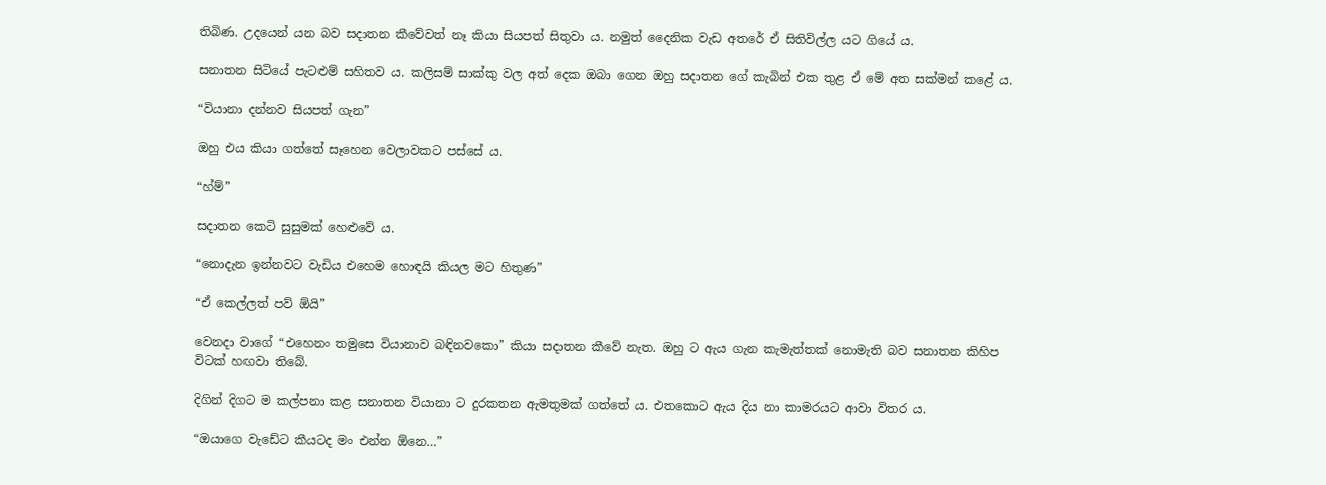තිබිණ. උදයෙන් යන බව සදාතන කීවේවත් නෑ කියා සියපත් සිතුවා ය. නමුත් දෛනික වැඩ අතරේ ඒ සිතිවිල්ල යට ගියේ ය.

සනාතන සිටියේ පැටළුම් සහිතව ය. කලිසම් සාක්කු වල අත් දෙක ඔබා ගෙන ඔහු සදාතන ගේ කැබින් එක තුළ ඒ මේ අත සක්මන් කළේ ය.

“වියානා දන්නව සියපත් ගැන”

ඔහු එය කියා ගත්තේ සෑහෙන වෙලාවකට පස්සේ ය.

“හ්ම්”

සදාතන කෙටි සුසුමක් හෙළුවේ ය.

“නොදැන ඉන්නවට වැඩිය එහෙම හොඳයි කියල මට හිතුණ”

“ඒ කෙල්ලත් පව් ඕයි”

වෙනදා වාගේ “එහෙනං තමුසෙ වියානාව බඳිනවකො” කියා සදාතන කීවේ නැත. ඔහු ට ඇය ගැන කැමැත්තක් නොමැති බව සනාතන කිහිප විටක් හඟවා තිබේ.

දිගින් දිගට ම කල්පනා කළ සනාතන වියානා ට දුරකතන ඇමතුමක් ගත්තේ ය. එතකොට ඇය දිය නා කාමරයට ආවා විතර ය.

“ඔයාගෙ වැඩේට කීයටද මං එන්න ඕනෙ…”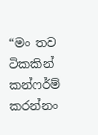“මං තව ටිකකින් කන්ෆර්ම් කරන්නං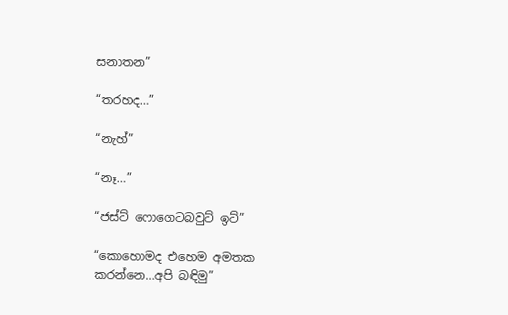සනාතන”

“තරහද…”

“නැහ්”

“නෑ…”

“ජස්ට් ෆොගෙටබවුට් ඉට්”

“කොහොමද එහෙම අමතක කරන්නෙ…අපි බඳිමු”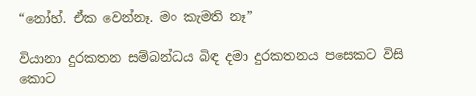“නෝහ්. ඒක වෙන්නෑ. මං කැමති නෑ”

වියානා දුරකතන සම්බන්ධය බිඳ දමා දුරකතනය පසෙකට විසි කොට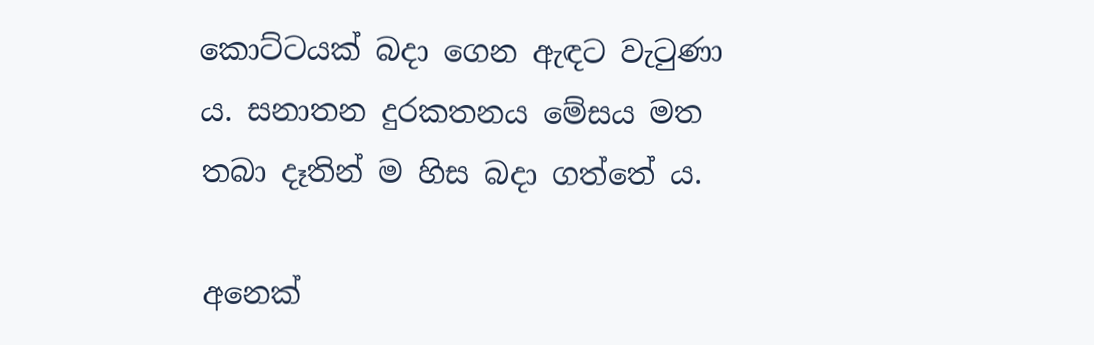කොට්ටයක් බදා ගෙන ඇඳට වැටුණා ය. සනාතන දුරකතනය මේසය මත තබා දෑතින් ම හිස බදා ගත්තේ ය.

අනෙක්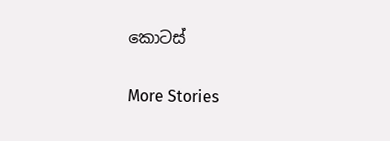කොටස්

More Stories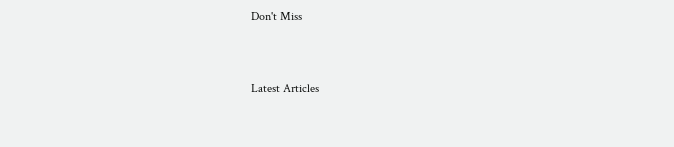Don't Miss


Latest Articles